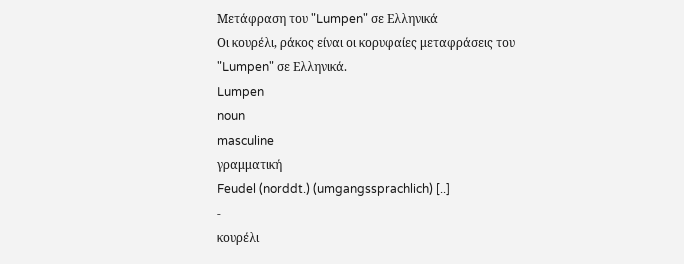Μετάφραση του "Lumpen" σε Ελληνικά
Οι κουρέλι, ράκος είναι οι κορυφαίες μεταφράσεις του "Lumpen" σε Ελληνικά.
Lumpen
noun
masculine
γραμματική
Feudel (norddt.) (umgangssprachlich) [..]
-
κουρέλι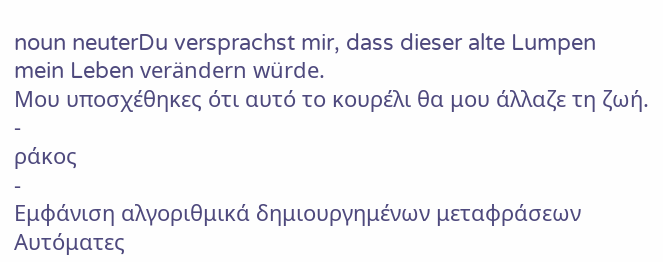noun neuterDu versprachst mir, dass dieser alte Lumpen mein Leben verändern würde.
Μου υποσχέθηκες ότι αυτό το κουρέλι θα μου άλλαζε τη ζωή.
-
ράκος
-
Εμφάνιση αλγοριθμικά δημιουργημένων μεταφράσεων
Αυτόματες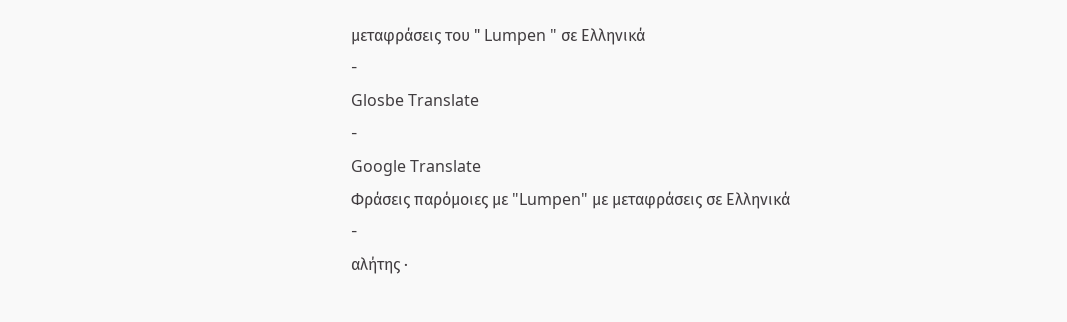μεταφράσεις του " Lumpen " σε Ελληνικά
-
Glosbe Translate
-
Google Translate
Φράσεις παρόμοιες με "Lumpen" με μεταφράσεις σε Ελληνικά
-
αλήτης ·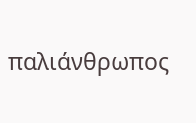παλιάνθρωπος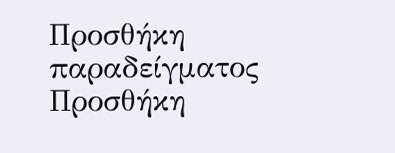Προσθήκη παραδείγματος
Προσθήκη